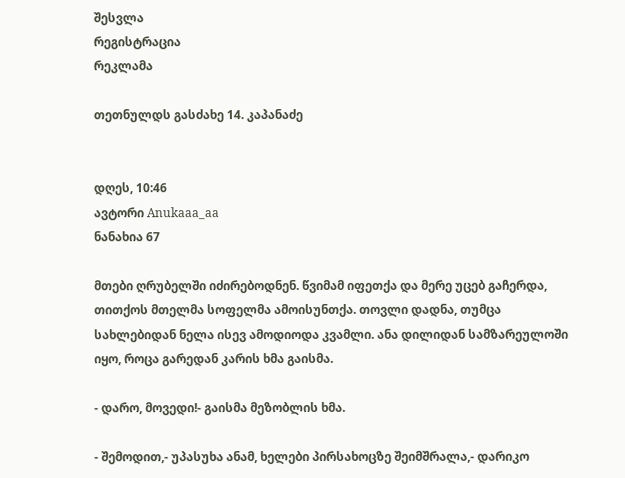შესვლა
რეგისტრაცია
რეკლამა

თეთნულდს გასძახე 14. კაპანაძე


დღეს, 10:46
ავტორი Anukaaa_aa
ნანახია 67

მთები ღრუბელში იძირებოდნენ. წვიმამ იფეთქა და მერე უცებ გაჩერდა, თითქოს მთელმა სოფელმა ამოისუნთქა. თოვლი დადნა, თუმცა სახლებიდან ნელა ისევ ამოდიოდა კვამლი. ანა დილიდან სამზარეულოში იყო, როცა გარედან კარის ხმა გაისმა.

- დარო, მოვედი!- გაისმა მეზობლის ხმა.

- შემოდით,- უპასუხა ანამ, ხელები პირსახოცზე შეიმშრალა,- დარიკო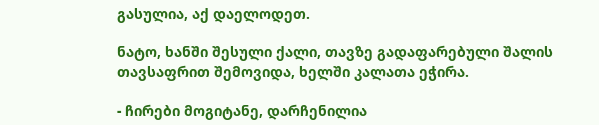გასულია, აქ დაელოდეთ.

ნატო, ხანში შესული ქალი, თავზე გადაფარებული შალის თავსაფრით შემოვიდა, ხელში კალათა ეჭირა.

- ჩირები მოგიტანე, დარჩენილია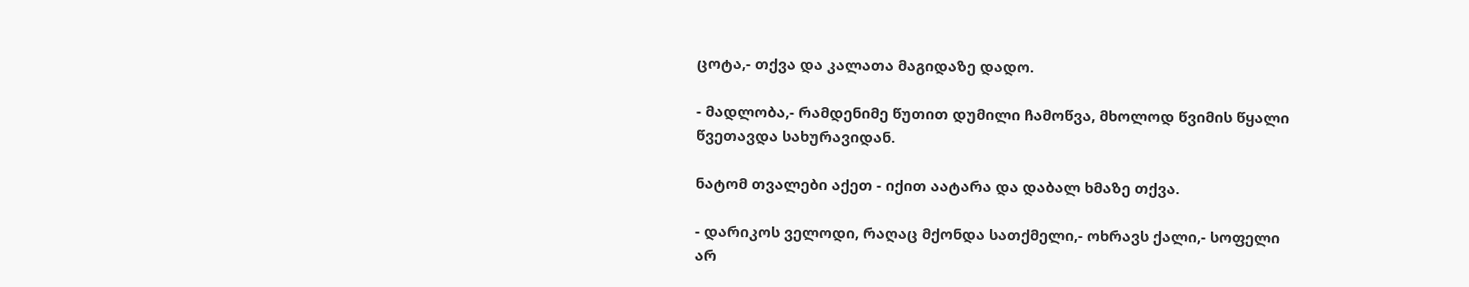ცოტა,- თქვა და კალათა მაგიდაზე დადო.

- მადლობა,- რამდენიმე წუთით დუმილი ჩამოწვა, მხოლოდ წვიმის წყალი წვეთავდა სახურავიდან.

ნატომ თვალები აქეთ - იქით აატარა და დაბალ ხმაზე თქვა.

- დარიკოს ველოდი, რაღაც მქონდა სათქმელი,- ოხრავს ქალი,- სოფელი არ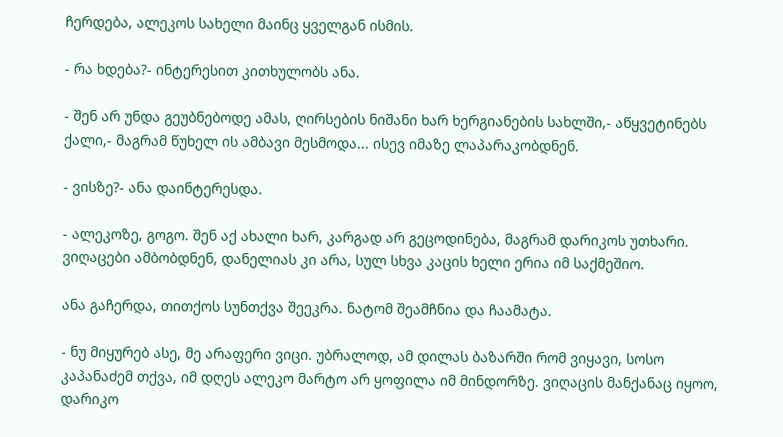ჩერდება, ალეკოს სახელი მაინც ყველგან ისმის.

- რა ხდება?- ინტერესით კითხულობს ანა.

- შენ არ უნდა გეუბნებოდე ამას, ღირსების ნიშანი ხარ ხერგიანების სახლში,- აწყვეტინებს ქალი,- მაგრამ წუხელ ის ამბავი მესმოდა... ისევ იმაზე ლაპარაკობდნენ.

- ვისზე?- ანა დაინტერესდა.

- ალეკოზე, გოგო. შენ აქ ახალი ხარ, კარგად არ გეცოდინება, მაგრამ დარიკოს უთხარი. ვიღაცები ამბობდნენ, დანელიას კი არა, სულ სხვა კაცის ხელი ერია იმ საქმეშიო.

ანა გაჩერდა, თითქოს სუნთქვა შეეკრა. ნატომ შეამჩნია და ჩაამატა.

- ნუ მიყურებ ასე, მე არაფერი ვიცი. უბრალოდ, ამ დილას ბაზარში რომ ვიყავი, სოსო კაპანაძემ თქვა, იმ დღეს ალეკო მარტო არ ყოფილა იმ მინდორზე. ვიღაცის მანქანაც იყოო, დარიკო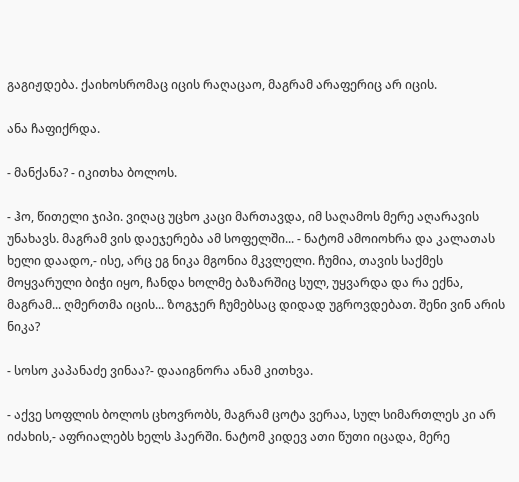გაგიჟდება. ქაიხოსრომაც იცის რაღაცაო, მაგრამ არაფერიც არ იცის.

ანა ჩაფიქრდა.

- მანქანა? - იკითხა ბოლოს.

- ჰო, წითელი ჯიპი. ვიღაც უცხო კაცი მართავდა, იმ საღამოს მერე აღარავის უნახავს. მაგრამ ვის დაეჯერება ამ სოფელში... - ნატომ ამოიოხრა და კალათას ხელი დაადო,- ისე, არც ეგ ნიკა მგონია მკვლელი. ჩუმია, თავის საქმეს მოყვარული ბიჭი იყო, ჩანდა ხოლმე ბაზარშიც სულ, უყვარდა და რა ექნა, მაგრამ... ღმერთმა იცის... ზოგჯერ ჩუმებსაც დიდად უგროვდებათ. შენი ვინ არის ნიკა?

- სოსო კაპანაძე ვინაა?- დააიგნორა ანამ კითხვა.

- აქვე სოფლის ბოლოს ცხოვრობს, მაგრამ ცოტა ვერაა, სულ სიმართლეს კი არ იძახის,- აფრიალებს ხელს ჰაერში. ნატომ კიდევ ათი წუთი იცადა, მერე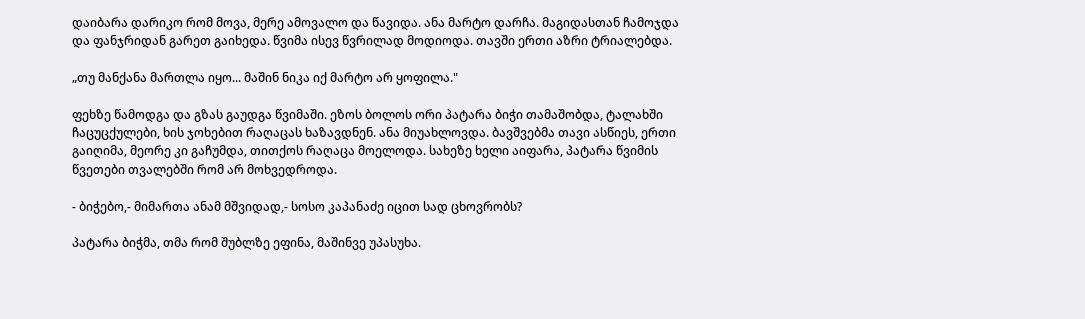დაიბარა დარიკო რომ მოვა, მერე ამოვალო და წავიდა. ანა მარტო დარჩა. მაგიდასთან ჩამოჯდა და ფანჯრიდან გარეთ გაიხედა. წვიმა ისევ წვრილად მოდიოდა. თავში ერთი აზრი ტრიალებდა.

„თუ მანქანა მართლა იყო... მაშინ ნიკა იქ მარტო არ ყოფილა."

ფეხზე წამოდგა და გზას გაუდგა წვიმაში. ეზოს ბოლოს ორი პატარა ბიჭი თამაშობდა, ტალახში ჩაცუცქულები, ხის ჯოხებით რაღაცას ხაზავდნენ. ანა მიუახლოვდა. ბავშვებმა თავი ასწიეს, ერთი გაიღიმა, მეორე კი გაჩუმდა, თითქოს რაღაცა მოელოდა. სახეზე ხელი აიფარა, პატარა წვიმის წვეთები თვალებში რომ არ მოხვედროდა.

- ბიჭებო,- მიმართა ანამ მშვიდად,- სოსო კაპანაძე იცით სად ცხოვრობს?

პატარა ბიჭმა, თმა რომ შუბლზე ეფინა, მაშინვე უპასუხა.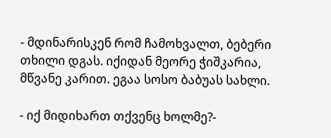- მდინარისკენ რომ ჩამოხვალთ, ბებერი თხილი დგას. იქიდან მეორე ჭიშკარია, მწვანე კარით. ეგაა სოსო ბაბუას სახლი.

- იქ მიდიხართ თქვენც ხოლმე?-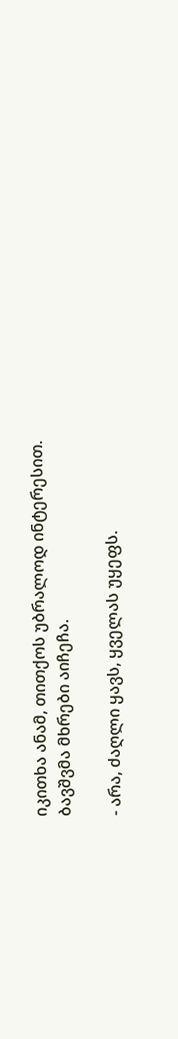იკითხა ანამ, თითქოს უბრალოდ ინტერესით.
ბავშვმა მხრები აიჩეჩა.

- არა, ძაღლი ყავს, ყველას უყეფს.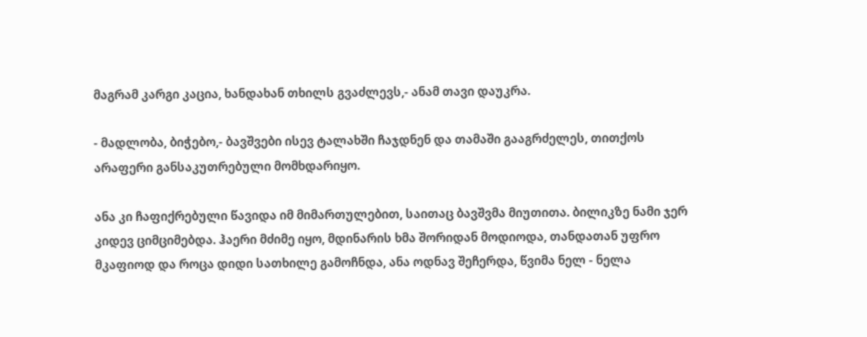მაგრამ კარგი კაცია, ხანდახან თხილს გვაძლევს,- ანამ თავი დაუკრა.

- მადლობა, ბიჭებო,- ბავშვები ისევ ტალახში ჩაჯდნენ და თამაში გააგრძელეს, თითქოს არაფერი განსაკუთრებული მომხდარიყო.

ანა კი ჩაფიქრებული წავიდა იმ მიმართულებით, საითაც ბავშვმა მიუთითა. ბილიკზე ნამი ჯერ კიდევ ციმციმებდა. ჰაერი მძიმე იყო, მდინარის ხმა შორიდან მოდიოდა, თანდათან უფრო მკაფიოდ და როცა დიდი სათხილე გამოჩნდა, ანა ოდნავ შეჩერდა, წვიმა ნელ - ნელა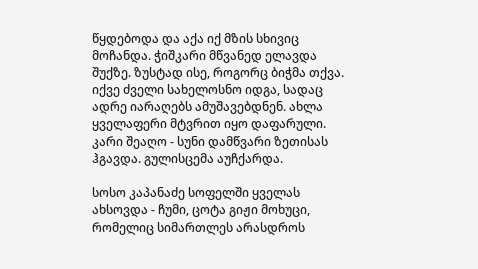წყდებოდა და აქა იქ მზის სხივიც მოჩანდა. ჭიშკარი მწვანედ ელავდა შუქზე. ზუსტად ისე, როგორც ბიჭმა თქვა. იქვე ძველი სახელოსნო იდგა, სადაც ადრე იარაღებს ამუშავებდნენ. ახლა ყველაფერი მტვრით იყო დაფარული. კარი შეაღო - სუნი დამწვარი ზეთისას ჰგავდა. გულისცემა აუჩქარდა.

სოსო კაპანაძე სოფელში ყველას ახსოვდა - ჩუმი, ცოტა გიჟი მოხუცი, რომელიც სიმართლეს არასდროს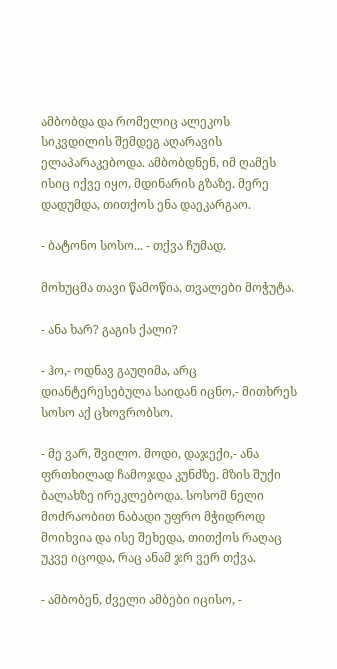ამბობდა და რომელიც ალეკოს სიკვდილის შემდეგ აღარავის ელაპარაკებოდა. ამბობდნენ, იმ ღამეს ისიც იქვე იყო, მდინარის გზაზე. მერე დადუმდა, თითქოს ენა დაეკარგაო.

- ბატონო სოსო... - თქვა ჩუმად.

მოხუცმა თავი წამოწია, თვალები მოჭუტა.

- ანა ხარ? გაგის ქალი?

- ჰო,- ოდნავ გაუღიმა, არც დიანტერესებულა საიდან იცნო,- მითხრეს სოსო აქ ცხოვრობსო.

- მე ვარ, შვილო. მოდი, დაჯექი,- ანა ფრთხილად ჩამოჯდა კუნძზე. მზის შუქი ბალახზე ირეკლებოდა. სოსომ ნელი მოძრაობით ნაბადი უფრო მჭიდროდ მოიხვია და ისე შეხედა, თითქოს რაღაც უკვე იცოდა, რაც ანამ ჯრ ვერ თქვა.

- ამბობენ, ძველი ამბები იცისო, -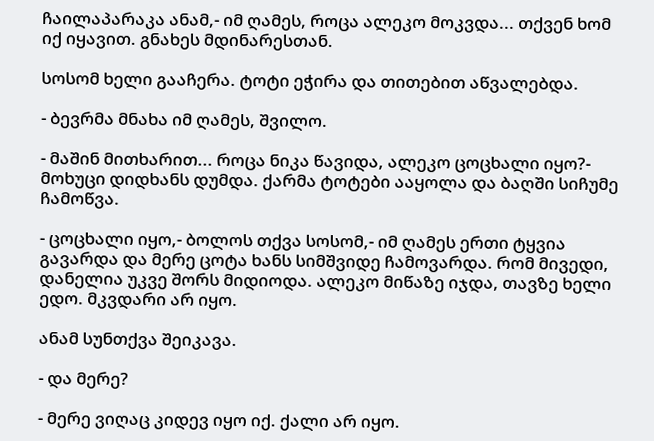ჩაილაპარაკა ანამ,- იმ ღამეს, როცა ალეკო მოკვდა... თქვენ ხომ იქ იყავით. გნახეს მდინარესთან.

სოსომ ხელი გააჩერა. ტოტი ეჭირა და თითებით აწვალებდა.

- ბევრმა მნახა იმ ღამეს, შვილო.

- მაშინ მითხარით... როცა ნიკა წავიდა, ალეკო ცოცხალი იყო?- მოხუცი დიდხანს დუმდა. ქარმა ტოტები ააყოლა და ბაღში სიჩუმე ჩამოწვა.

- ცოცხალი იყო,- ბოლოს თქვა სოსომ,- იმ ღამეს ერთი ტყვია გავარდა და მერე ცოტა ხანს სიმშვიდე ჩამოვარდა. რომ მივედი, დანელია უკვე შორს მიდიოდა. ალეკო მიწაზე იჯდა, თავზე ხელი ედო. მკვდარი არ იყო.

ანამ სუნთქვა შეიკავა.

- და მერე?

- მერე ვიღაც კიდევ იყო იქ. ქალი არ იყო.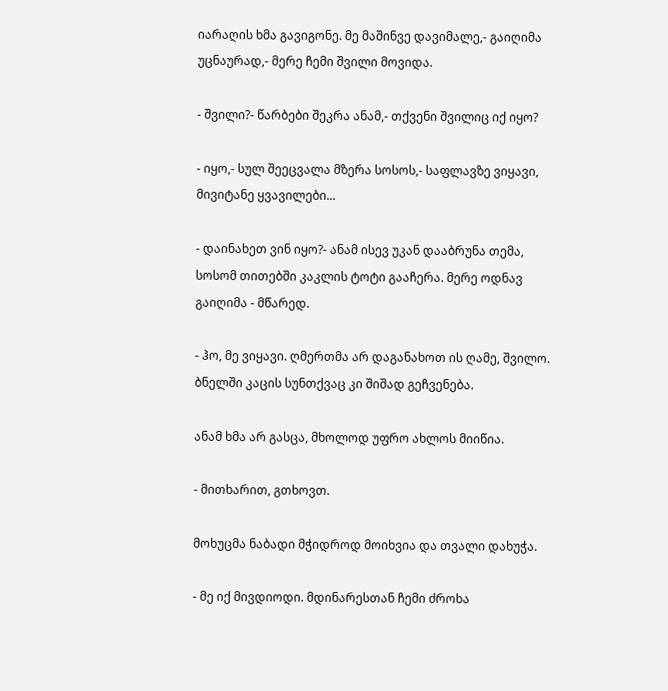იარაღის ხმა გავიგონე. მე მაშინვე დავიმალე,- გაიღიმა უცნაურად,- მერე ჩემი შვილი მოვიდა.

- შვილი?- წარბები შეკრა ანამ,- თქვენი შვილიც იქ იყო?

- იყო,- სულ შეეცვალა მზერა სოსოს,- საფლავზე ვიყავი, მივიტანე ყვავილები...

- დაინახეთ ვინ იყო?- ანამ ისევ უკან დააბრუნა თემა, სოსომ თითებში კაკლის ტოტი გააჩერა. მერე ოდნავ გაიღიმა - მწარედ.

- ჰო, მე ვიყავი. ღმერთმა არ დაგანახოთ ის ღამე, შვილო. ბნელში კაცის სუნთქვაც კი შიშად გეჩვენება.

ანამ ხმა არ გასცა, მხოლოდ უფრო ახლოს მიიწია.

- მითხარით, გთხოვთ.

მოხუცმა ნაბადი მჭიდროდ მოიხვია და თვალი დახუჭა.

- მე იქ მივდიოდი. მდინარესთან ჩემი ძროხა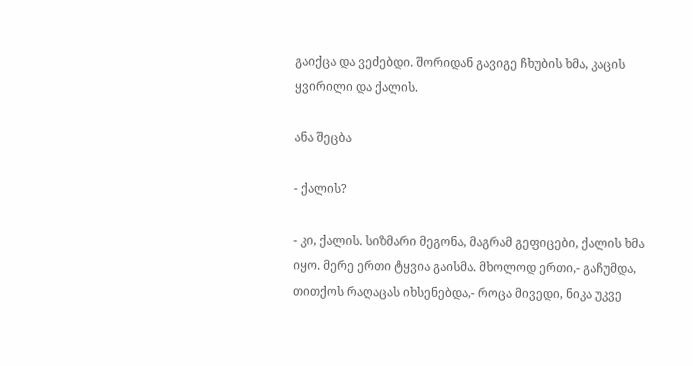გაიქცა და ვეძებდი. შორიდან გავიგე ჩხუბის ხმა, კაცის ყვირილი და ქალის.

ანა შეცბა

- ქალის?

- კი, ქალის. სიზმარი მეგონა, მაგრამ გეფიცები, ქალის ხმა იყო. მერე ერთი ტყვია გაისმა. მხოლოდ ერთი,- გაჩუმდა, თითქოს რაღაცას იხსენებდა,- როცა მივედი, ნიკა უკვე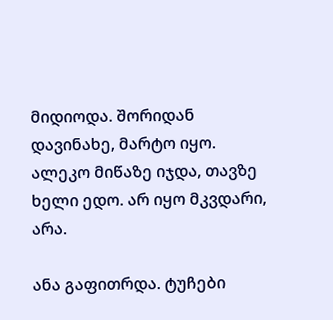მიდიოდა. შორიდან დავინახე, მარტო იყო. ალეკო მიწაზე იჯდა, თავზე ხელი ედო. არ იყო მკვდარი, არა.

ანა გაფითრდა. ტუჩები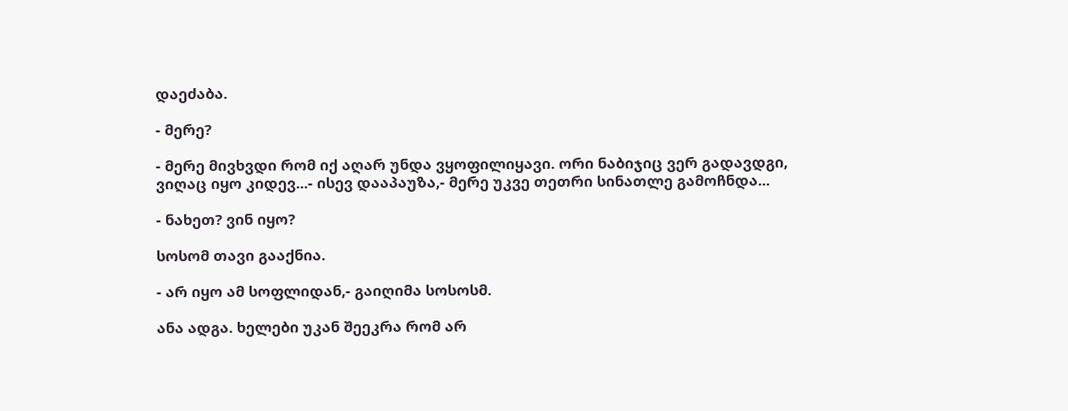დაეძაბა.

- მერე?

- მერე მივხვდი რომ იქ აღარ უნდა ვყოფილიყავი. ორი ნაბიჯიც ვერ გადავდგი, ვიღაც იყო კიდევ...- ისევ დააპაუზა,- მერე უკვე თეთრი სინათლე გამოჩნდა...

- ნახეთ? ვინ იყო?

სოსომ თავი გააქნია.

- არ იყო ამ სოფლიდან,- გაიღიმა სოსოსმ.

ანა ადგა. ხელები უკან შეეკრა რომ არ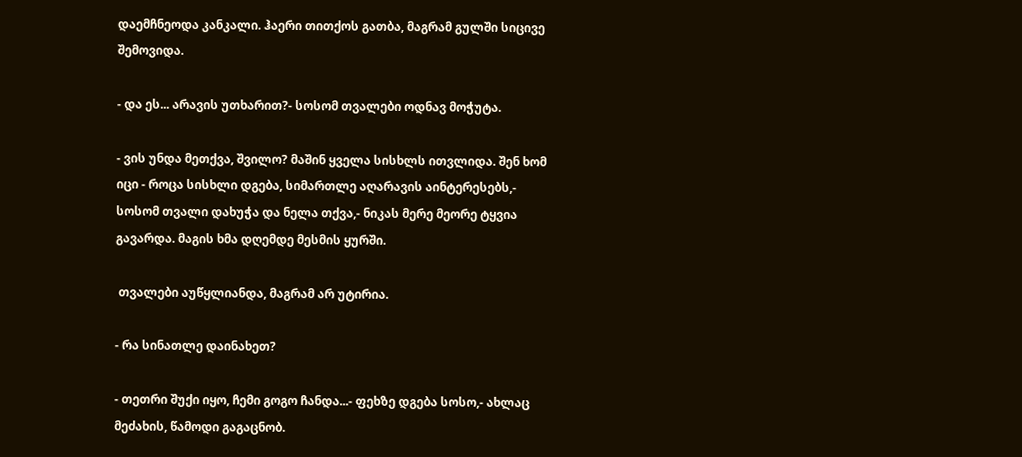დაემჩნეოდა კანკალი. ჰაერი თითქოს გათბა, მაგრამ გულში სიცივე შემოვიდა.

- და ეს... არავის უთხარით?- სოსომ თვალები ოდნავ მოჭუტა.

- ვის უნდა მეთქვა, შვილო? მაშინ ყველა სისხლს ითვლიდა. შენ ხომ იცი - როცა სისხლი დგება, სიმართლე აღარავის აინტერესებს,- სოსომ თვალი დახუჭა და ნელა თქვა,- ნიკას მერე მეორე ტყვია გავარდა. მაგის ხმა დღემდე მესმის ყურში.

 თვალები აუწყლიანდა, მაგრამ არ უტირია.

- რა სინათლე დაინახეთ?

- თეთრი შუქი იყო, ჩემი გოგო ჩანდა...- ფეხზე დგება სოსო,- ახლაც მეძახის, წამოდი გაგაცნობ.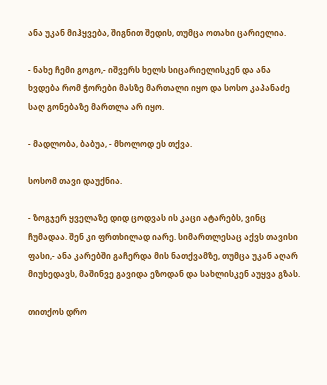ანა უკან მიჰყვება, შიგნით შედის, თუმცა ოთახი ცარიელია.

- ნახე ჩემი გოგო,- იშვერს ხელს სიცარიელისკენ და ანა ხვდება რომ ჭორები მასზე მართალი იყო და სოსო კაპანაძე საღ გონებაზე მართლა არ იყო.

- მადლობა, ბაბუა, - მხოლოდ ეს თქვა.

სოსომ თავი დაუქნია.

- ზოგჯერ ყველაზე დიდ ცოდვას ის კაცი ატარებს, ვინც ჩუმადაა. შენ კი ფრთხილად იარე. სიმართლესაც აქვს თავისი ფასი,- ანა კარებში გაჩერდა მის ნათქვამზე, თუმცა უკან აღარ მიუხედავს, მაშინვე გავიდა ეზოდან და სახლისკენ აუყვა გზას.

თითქოს დრო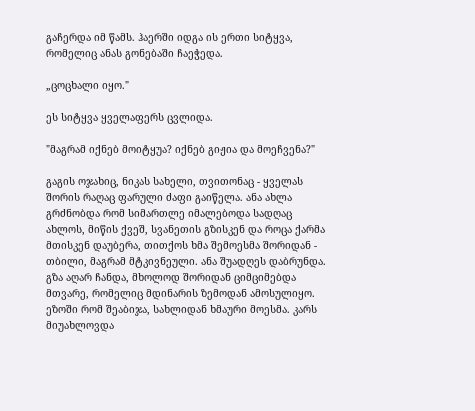გაჩერდა იმ წამს. ჰაერში იდგა ის ერთი სიტყვა, რომელიც ანას გონებაში ჩაეჭედა.

„ცოცხალი იყო."

ეს სიტყვა ყველაფერს ცვლიდა.

"მაგრამ იქნებ მოიტყუა? იქნებ გიჟია და მოეჩვენა?"

გაგის ოჯახიც, ნიკას სახელი, თვითონაც - ყველას შორის რაღაც ფარული ძაფი გაიწელა. ანა ახლა გრძნობდა რომ სიმართლე იმალებოდა სადღაც ახლოს, მიწის ქვეშ, სვანეთის გზისკენ და როცა ქარმა მთისკენ დაუბერა, თითქოს ხმა შემოესმა შორიდან - თბილი, მაგრამ მტკივნეული. ანა შუადღეს დაბრუნდა. გზა აღარ ჩანდა, მხოლოდ შორიდან ციმციმებდა მთვარე, რომელიც მდინარის ზემოდან ამოსულიყო. ეზოში რომ შეაბიჯა, სახლიდან ხმაური მოესმა. კარს მიუახლოვდა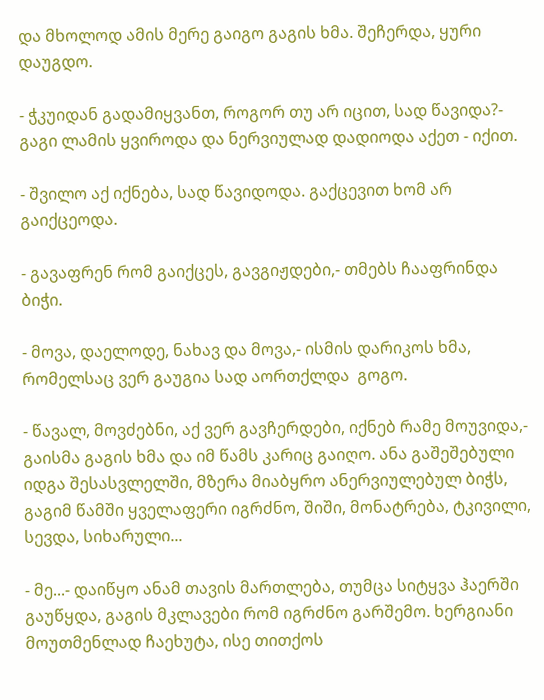და მხოლოდ ამის მერე გაიგო გაგის ხმა. შეჩერდა, ყური დაუგდო.

- ჭკუიდან გადამიყვანთ, როგორ თუ არ იცით, სად წავიდა?- გაგი ლამის ყვიროდა და ნერვიულად დადიოდა აქეთ - იქით.

- შვილო აქ იქნება, სად წავიდოდა. გაქცევით ხომ არ გაიქცეოდა.

- გავაფრენ რომ გაიქცეს, გავგიჟდები,- თმებს ჩააფრინდა ბიჭი.

- მოვა, დაელოდე, ნახავ და მოვა,- ისმის დარიკოს ხმა, რომელსაც ვერ გაუგია სად აორთქლდა  გოგო.

- წავალ, მოვძებნი, აქ ვერ გავჩერდები, იქნებ რამე მოუვიდა,- გაისმა გაგის ხმა და იმ წამს კარიც გაიღო. ანა გაშეშებული იდგა შესასვლელში, მზერა მიაბყრო ანერვიულებულ ბიჭს, გაგიმ წამში ყველაფერი იგრძნო, შიში, მონატრება, ტკივილი, სევდა, სიხარული...

- მე...- დაიწყო ანამ თავის მართლება, თუმცა სიტყვა ჰაერში გაუწყდა, გაგის მკლავები რომ იგრძნო გარშემო. ხერგიანი მოუთმენლად ჩაეხუტა, ისე თითქოს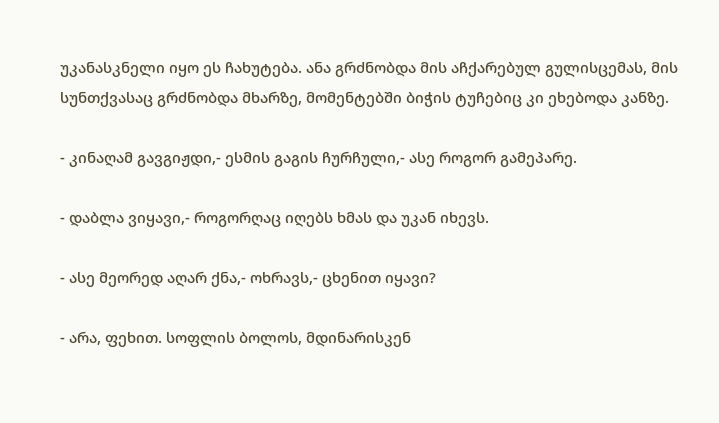უკანასკნელი იყო ეს ჩახუტება. ანა გრძნობდა მის აჩქარებულ გულისცემას, მის სუნთქვასაც გრძნობდა მხარზე, მომენტებში ბიჭის ტუჩებიც კი ეხებოდა კანზე.

- კინაღამ გავგიჟდი,- ესმის გაგის ჩურჩული,- ასე როგორ გამეპარე.

- დაბლა ვიყავი,- როგორღაც იღებს ხმას და უკან იხევს.

- ასე მეორედ აღარ ქნა,- ოხრავს,- ცხენით იყავი?

- არა, ფეხით. სოფლის ბოლოს, მდინარისკენ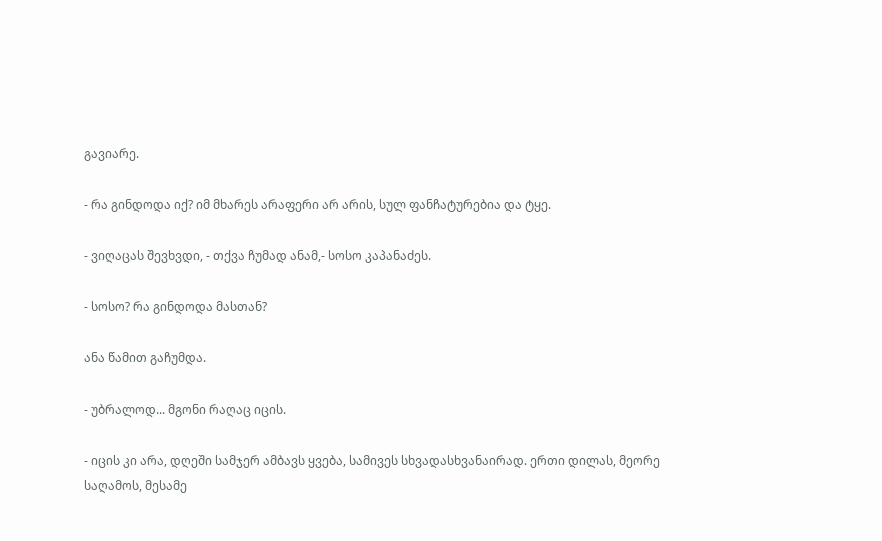გავიარე.

- რა გინდოდა იქ? იმ მხარეს არაფერი არ არის, სულ ფანჩატურებია და ტყე.

- ვიღაცას შევხვდი, - თქვა ჩუმად ანამ,- სოსო კაპანაძეს.

- სოსო? რა გინდოდა მასთან?

ანა წამით გაჩუმდა.

- უბრალოდ... მგონი რაღაც იცის.

- იცის კი არა, დღეში სამჯერ ამბავს ყვება, სამივეს სხვადასხვანაირად. ერთი დილას, მეორე საღამოს, მესამე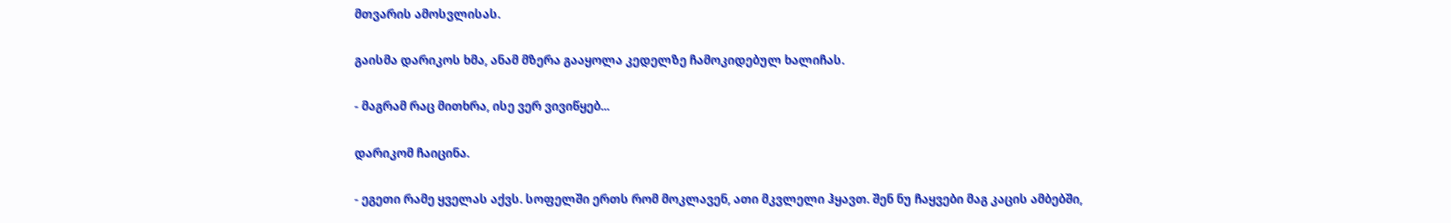მთვარის ამოსვლისას.

გაისმა დარიკოს ხმა, ანამ მზერა გააყოლა კედელზე ჩამოკიდებულ ხალიჩას.

- მაგრამ რაც მითხრა, ისე ვერ ვივიწყებ...

დარიკომ ჩაიცინა.

- ეგეთი რამე ყველას აქვს. სოფელში ერთს რომ მოკლავენ, ათი მკვლელი ჰყავთ. შენ ნუ ჩაყვები მაგ კაცის ამბებში,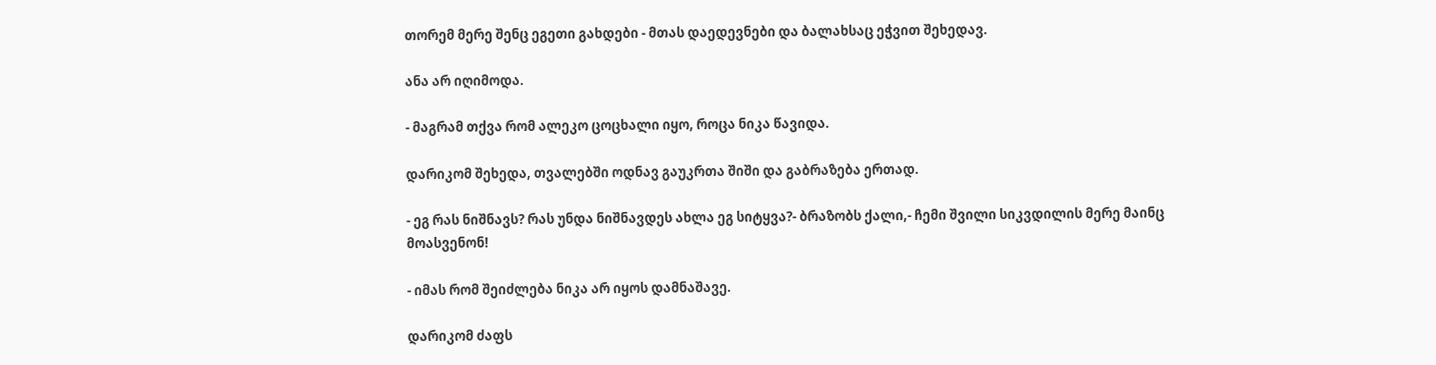თორემ მერე შენც ეგეთი გახდები - მთას დაედევნები და ბალახსაც ეჭვით შეხედავ.

ანა არ იღიმოდა.

- მაგრამ თქვა რომ ალეკო ცოცხალი იყო, როცა ნიკა წავიდა.

დარიკომ შეხედა, თვალებში ოდნავ გაუკრთა შიში და გაბრაზება ერთად.

- ეგ რას ნიშნავს? რას უნდა ნიშნავდეს ახლა ეგ სიტყვა?- ბრაზობს ქალი,- ჩემი შვილი სიკვდილის მერე მაინც მოასვენონ!

- იმას რომ შეიძლება ნიკა არ იყოს დამნაშავე.

დარიკომ ძაფს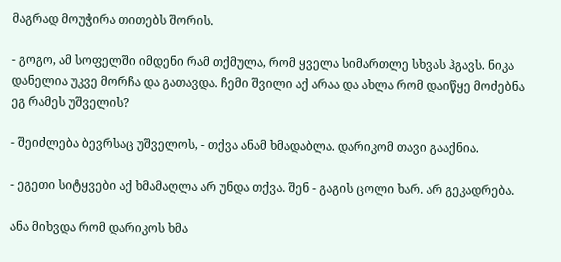მაგრად მოუჭირა თითებს შორის.

- გოგო, ამ სოფელში იმდენი რამ თქმულა, რომ ყველა სიმართლე სხვას ჰგავს. ნიკა დანელია უკვე მორჩა და გათავდა. ჩემი შვილი აქ არაა და ახლა რომ დაიწყე მოძებნა ეგ რამეს უშველის?

- შეიძლება ბევრსაც უშველოს, - თქვა ანამ ხმადაბლა. დარიკომ თავი გააქნია.

- ეგეთი სიტყვები აქ ხმამაღლა არ უნდა თქვა. შენ - გაგის ცოლი ხარ. არ გეკადრება.

ანა მიხვდა რომ დარიკოს ხმა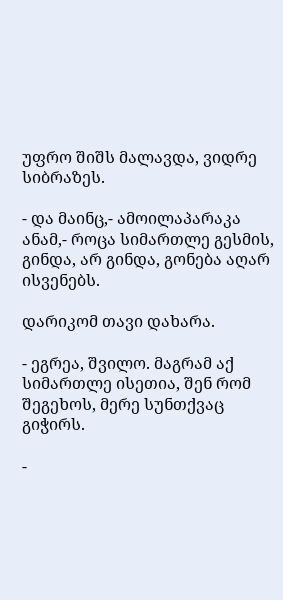უფრო შიშს მალავდა, ვიდრე სიბრაზეს.

- და მაინც,- ამოილაპარაკა ანამ,- როცა სიმართლე გესმის, გინდა, არ გინდა, გონება აღარ ისვენებს.

დარიკომ თავი დახარა.

- ეგრეა, შვილო. მაგრამ აქ სიმართლე ისეთია, შენ რომ შეგეხოს, მერე სუნთქვაც გიჭირს.

-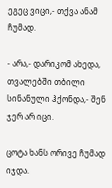ეგეც ვიცი,- თქვა ანამ ჩუმად.

- არა,- დარიკომ ახედა, თვალებში თბილი სინანული ჰქონდა,- შენ ჯერ არ იცი.

ცოტა ხანს ორივე ჩუმად იჯდა.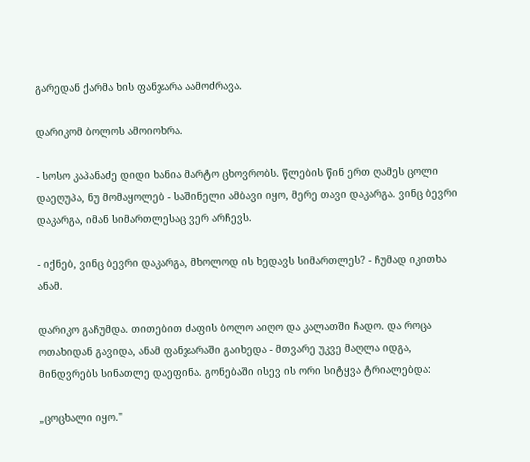გარედან ქარმა ხის ფანჯარა აამოძრავა.

დარიკომ ბოლოს ამოიოხრა.

- სოსო კაპანაძე დიდი ხანია მარტო ცხოვრობს. წლების წინ ერთ ღამეს ცოლი დაეღუპა, ნუ მომაყოლებ - საშინელი ამბავი იყო, მერე თავი დაკარგა. ვინც ბევრი დაკარგა, იმან სიმართლესაც ვერ არჩევს.

- იქნებ, ვინც ბევრი დაკარგა, მხოლოდ ის ხედავს სიმართლეს? - ჩუმად იკითხა ანამ.

დარიკო გაჩუმდა. თითებით ძაფის ბოლო აიღო და კალათში ჩადო. და როცა ოთახიდან გავიდა, ანამ ფანჯარაში გაიხედა - მთვარე უკვე მაღლა იდგა, მინდვრებს სინათლე დაეფინა. გონებაში ისევ ის ორი სიტყვა ტრიალებდა:

„ცოცხალი იყო."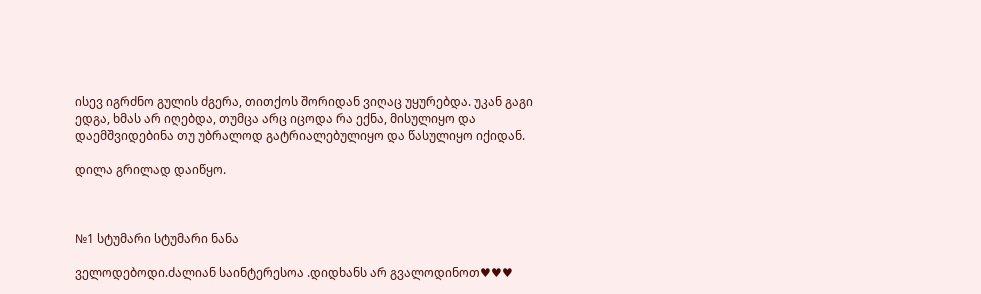ისევ იგრძნო გულის ძგერა, თითქოს შორიდან ვიღაც უყურებდა. უკან გაგი ედგა, ხმას არ იღებდა, თუმცა არც იცოდა რა ექნა, მისულიყო და დაემშვიდებინა თუ უბრალოდ გატრიალებულიყო და წასულიყო იქიდან.

დილა გრილად დაიწყო.



№1 სტუმარი სტუმარი ნანა

ველოდებოდი.ძალიან საინტერესოა .დიდხანს არ გვალოდინოთ♥♥♥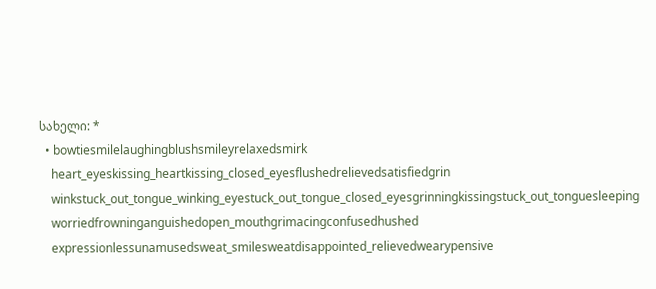სახელი: *
  • bowtiesmilelaughingblushsmileyrelaxedsmirk
    heart_eyeskissing_heartkissing_closed_eyesflushedrelievedsatisfiedgrin
    winkstuck_out_tongue_winking_eyestuck_out_tongue_closed_eyesgrinningkissingstuck_out_tonguesleeping
    worriedfrowninganguishedopen_mouthgrimacingconfusedhushed
    expressionlessunamusedsweat_smilesweatdisappointed_relievedwearypensive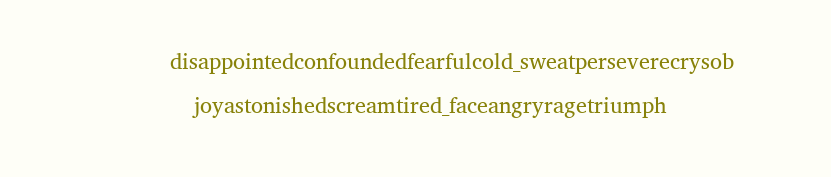disappointedconfoundedfearfulcold_sweatperseverecrysob
    joyastonishedscreamtired_faceangryragetriumph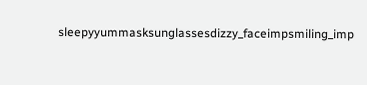sleepyyummasksunglassesdizzy_faceimpsmiling_imp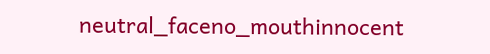neutral_faceno_mouthinnocent